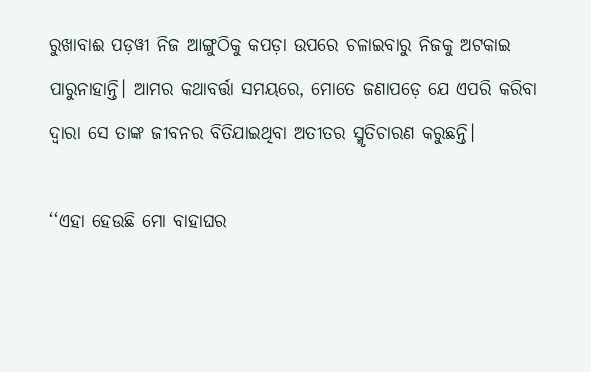ରୁଖାବାଈ ପଡ଼ୱୀ ନିଜ ଆଙ୍ଗୁଠିକୁ କପଡ଼ା ଉପରେ ଚଳାଇବାରୁ ନିଜକୁ ଅଟକାଇ ପାରୁନାହାନ୍ତି। ଆମର କଥାବର୍ତ୍ତା ସମୟରେ, ମୋତେ ଜଣାପଡ଼େ ଯେ ଏପରି କରିବା ଦ୍ୱାରା ସେ ତାଙ୍କ ଜୀବନର ବିତିଯାଇଥିବା ଅତୀତର ସ୍ମୃତିଚାରଣ କରୁଛନ୍ତି।

‘‘ଏହା ହେଉଛି ମୋ ବାହାଘର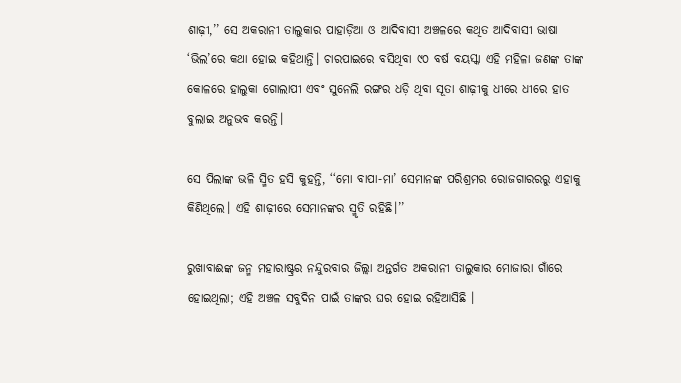ଶାଢ଼ୀ,’’ ସେ ଅକରାନୀ ତାଲୁକାର ପାହାଡ଼ିଆ ଓ ଆଦିବାସୀ ଅଞ୍ଚଳରେ କଥିତ ଆଦିବାସୀ ଭାଷା ‘ଭିଲ’ରେ କଥା ହୋଇ କହିଥାନ୍ତି। ଚାରପାଇରେ ବସିଥିବା ୯୦ ବର୍ଷ ବୟସ୍କା ଏହି ମହିଳା ଜଣଙ୍କ ତାଙ୍କ କୋଳରେ ହାଲୁକା ଗୋଲାପୀ ଏବଂ ସୁନେଲି ରଙ୍ଗର ଧଡ଼ି ଥିବା ସୂତା ଶାଢ଼ୀକୁ ଧୀରେ ଧୀରେ ହାତ ବୁଲାଇ ଅନୁଭବ କରନ୍ତି।

ସେ ପିଲାଙ୍କ ଭଳି ସ୍ମିତ ହସି କୁହନ୍ତି, ‘‘ମୋ ବାପା-ମା’ ସେମାନଙ୍କ ପରିଶ୍ରମର ରୋଜଗାରରରୁ ଏହାକୁ କିଣିଥିଲେ। ଏହି ଶାଢ଼ୀରେ ସେମାନଙ୍କର ସ୍ମୃତି ରହିଛି।’’

ରୁଖାବାଈଙ୍କ ଜନ୍ମ ମହାରାଷ୍ଟ୍ରର ନନ୍ଦୁରବାର ଜିଲ୍ଲା ଅନ୍ତର୍ଗତ ଅକରାନୀ ତାଲୁକାର ମୋଜାରା ଗାଁରେ ହୋଇଥିଲା; ଏହି ଅଞ୍ଚଳ ସବୁଦିନ ପାଇଁ ତାଙ୍କର ଘର ହୋଇ ରହିଆସିଛି ।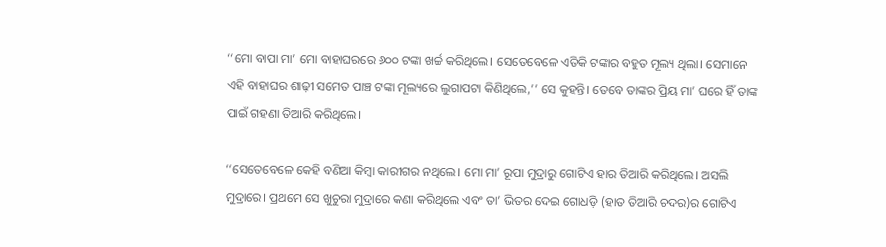‘‘ମୋ ବାପା ମା’ ମୋ ବାହାଘରରେ ୬୦୦ ଟଙ୍କା ଖର୍ଚ୍ଚ କରିଥିଲେ। ସେତେବେଳେ ଏତିକି ଟଙ୍କାର ବହୁତ ମୂଲ୍ୟ ଥିଲା। ସେମାନେ ଏହି ବାହାଘର ଶାଢ଼ୀ ସମେତ ପାଞ୍ଚ ଟଙ୍କା ମୂଲ୍ୟରେ ଲୁଗାପଟା କିଣିଥିଲେ,’’ ସେ କୁହନ୍ତି। ତେବେ ତାଙ୍କର ପ୍ରିୟ ମା’ ଘରେ ହିଁ ତାଙ୍କ ପାଇଁ ଗହଣା ତିଆରି କରିଥିଲେ।

‘‘ସେତେବେଳେ କେହି ବଣିଆ କିମ୍ବା କାରୀଗର ନଥିଲେ। ମୋ ମା’ ରୂପା ମୁଦ୍ରାରୁ ଗୋଟିଏ ହାର ତିଆରି କରିଥିଲେ। ଅସଲି ମୁଦ୍ରାରେ। ପ୍ରଥମେ ସେ ଖୁଚୁରା ମୁଦ୍ରାରେ କଣା କରିଥିଲେ ଏବଂ ତା’ ଭିତର ଦେଇ ଗୋଧଡ଼ି (ହାତ ତିଆରି ଚଦର)ର ଗୋଟିଏ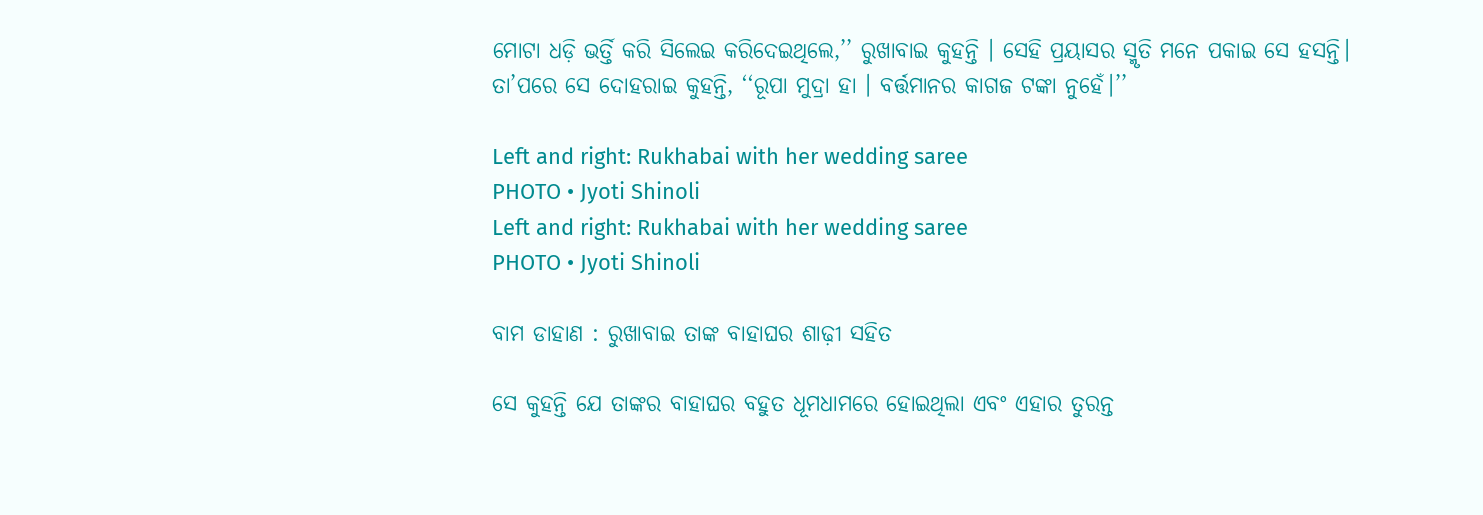ମୋଟା ଧଡ଼ି ଭର୍ତ୍ତି କରି ସିଲେଇ କରିଦେଇଥିଲେ,’’ ରୁଖାବାଇ କୁହନ୍ତି । ସେହି ପ୍ରୟାସର ସ୍ମୃତି ମନେ ପକାଇ ସେ ହସନ୍ତି। ତା’ପରେ ସେ ଦୋହରାଇ କୁହନ୍ତି, ‘‘ରୂପା ମୁଦ୍ରା ହା । ବର୍ତ୍ତମାନର କାଗଜ ଟଙ୍କା ନୁହେଁ।’’

Left and right: Rukhabai with her wedding saree
PHOTO • Jyoti Shinoli
Left and right: Rukhabai with her wedding saree
PHOTO • Jyoti Shinoli

ବାମ ଡାହାଣ : ରୁଖାବାଇ ତାଙ୍କ ବାହାଘର ଶାଢ଼ୀ ସହିତ

ସେ କୁହନ୍ତି ଯେ ତାଙ୍କର ବାହାଘର ବହୁତ ଧୂମଧାମରେ ହୋଇଥିଲା ଏବଂ ଏହାର ତୁରନ୍ତ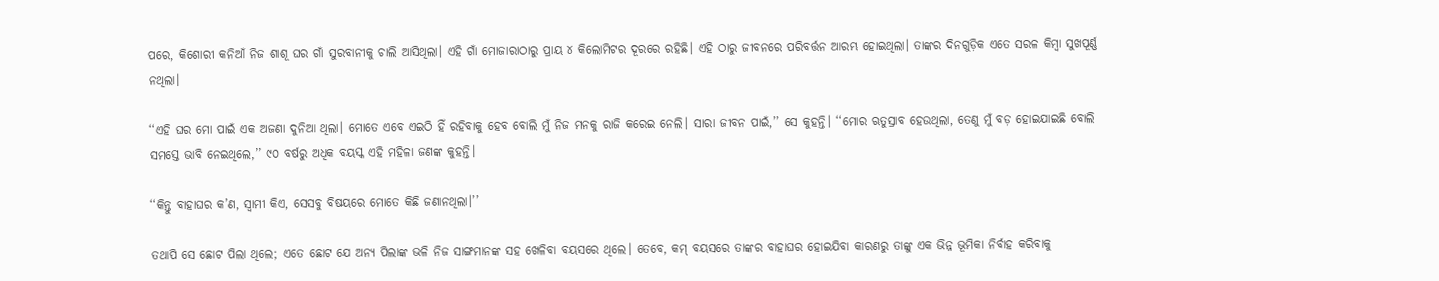ପରେ, କିଶୋରୀ କନିଆଁ ନିଜ ଶାଶୂ ଘର ଗାଁ ସୁରବାନୀକୁ ଚାଲି ଆସିଥିଲା। ଏହି ଗାଁ ମୋଜାରାଠାରୁ ପ୍ରାୟ ୪ କିଲୋମିଟର ଦୂରରେ ରହିଛି। ଏହି ଠାରୁ ଜୀବନରେ ପରିବର୍ତ୍ତନ ଆରମ୍ଭ ହୋଇଥିଲା। ତାଙ୍କର ଦିନଗୁଡ଼ିକ ଏତେ ସରଳ କିମ୍ବା ସୁଖପୂର୍ଣ୍ଣ ନଥିଲା।

‘‘ଏହି ଘର ମୋ ପାଇଁ ଏକ ଅଜଣା ଦୁନିଆ ଥିଲା। ମୋତେ ଏବେ ଏଇଠି ହିଁ ରହିବାକୁ ହେବ ବୋଲି ମୁଁ ନିଜ ମନକୁ ରାଜି କରେଇ ନେଲି। ସାରା ଜୀବନ ପାଇଁ,’’ ସେ କୁହନ୍ତି। ‘‘ମୋର ଋତୁସ୍ରାବ ହେଉଥିଲା, ତେଣୁ ମୁଁ ବଡ଼ ହୋଇଯାଇଛି ବୋଲି ସମସ୍ତେ ଭାବି ନେଇଥିଲେ,’’ ୯୦ ବର୍ଷରୁ ଅଧିକ ବୟସ୍କ ଏହି ମହିଳା ଜଣଙ୍କ କୁହନ୍ତି।

‘‘କିନ୍ତୁ ବାହାଘର କ’ଣ, ସ୍ୱାମୀ କିଏ, ସେସବୁ ବିଷୟରେ ମୋତେ କିଛି ଜଣାନଥିଲା।’’

ତଥାପି ସେ ଛୋଟ ପିଲା ଥିଲେ; ଏତେ ଛୋଟ ଯେ ଅନ୍ୟ ପିଲାଙ୍କ ଭଳି ନିଜ ସାଙ୍ଗମାନଙ୍କ ସହ ଖେଳିବା ବୟସରେ ଥିଲେ। ତେବେ, କମ୍‌ ବୟସରେ ତାଙ୍କର ବାହାଘର ହୋଇଯିବା କାରଣରୁ ତାଙ୍କୁ ଏକ ଭିନ୍ନ ଭୂମିକା ନିର୍ବାହ କରିବାକୁ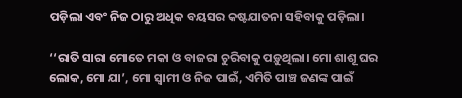ପଡ଼ିଲା ଏବଂ ନିଜ ଠାରୁ ଅଧିକ ବୟସର କଷ୍ଟଯାତନା ସହିବାକୁ ପଡ଼ିଲା।

‘‘ରାତି ସାରା ମୋତେ ମକା ଓ ବାଜରା ଚୁରିବାକୁ ପଡ଼ୁଥିଲା। ମୋ ଶାଶୂ ଘର ଲୋକ, ମୋ ଯା’, ମୋ ସ୍ୱାମୀ ଓ ନିଜ ପାଇଁ, ଏମିତି ପାଞ୍ଚ ଜଣଙ୍କ ପାଇଁ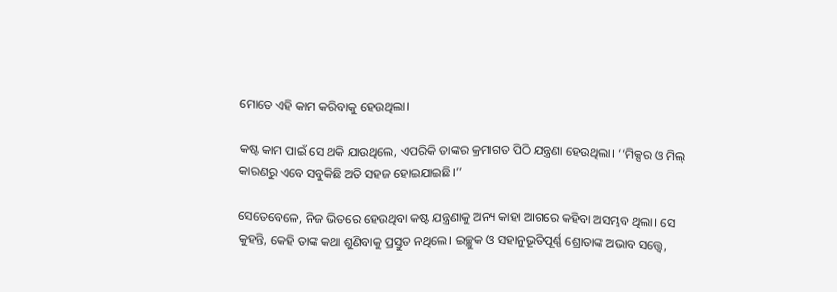ମୋତେ ଏହି କାମ କରିବାକୁ ହେଉଥିଲା।

କଷ୍ଟ କାମ ପାଇଁ ସେ ଥକି ଯାଉଥିଲେ, ଏପରିକି ତାଙ୍କର କ୍ରମାଗତ ପିଠି ଯନ୍ତ୍ରଣା ହେଉଥିଲା। ‘‘ମିକ୍ସର ଓ ମିଲ୍‌ କାରଣରୁ ଏବେ ସବୁକିଛି ଅତି ସହଜ ହୋଇଯାଇଛି।’’

ସେତେବେଳେ, ନିଜ ଭିତରେ ହେଉଥିବା କଷ୍ଟ ଯନ୍ତ୍ରଣାକୁ ଅନ୍ୟ କାହା ଆଗରେ କହିବା ଅସମ୍ଭବ ଥିଲା। ସେ କୁହନ୍ତି, କେହି ତାଙ୍କ କଥା ଶୁଣିବାକୁ ପ୍ରସ୍ତୁତ ନଥିଲେ। ଇଚ୍ଛୁକ ଓ ସହାନୁଭୂତିପୂର୍ଣ୍ଣ ଶ୍ରୋତାଙ୍କ ଅଭାବ ସତ୍ତ୍ୱେ,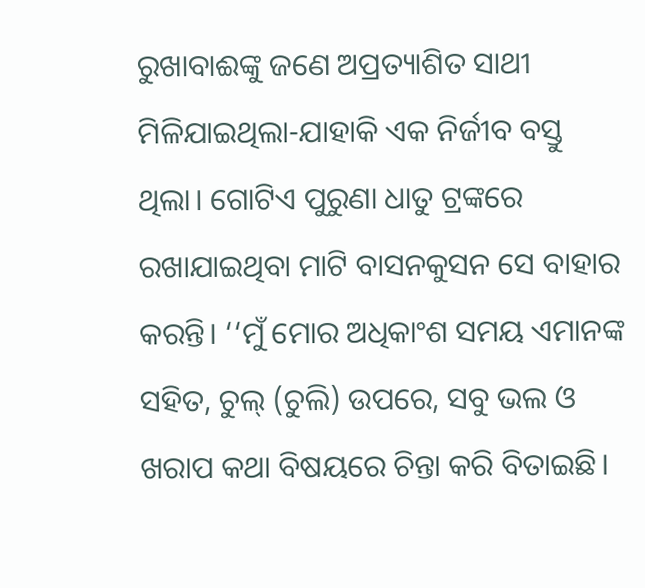ରୁଖାବାଈଙ୍କୁ ଜଣେ ଅପ୍ରତ୍ୟାଶିତ ସାଥୀ ମିଳିଯାଇଥିଲା-ଯାହାକି ଏକ ନିର୍ଜୀବ ବସ୍ତୁ ଥିଲା। ଗୋଟିଏ ପୁରୁଣା ଧାତୁ ଟ୍ରଙ୍କରେ ରଖାଯାଇଥିବା ମାଟି ବାସନକୁସନ ସେ ବାହାର କରନ୍ତି। ‘‘ମୁଁ ମୋର ଅଧିକାଂଶ ସମୟ ଏମାନଙ୍କ ସହିତ, ଚୁଲ୍ (ଚୁଲି) ଉପରେ, ସବୁ ଭଲ ଓ ଖରାପ କଥା ବିଷୟରେ ଚିନ୍ତା କରି ବିତାଇଛି।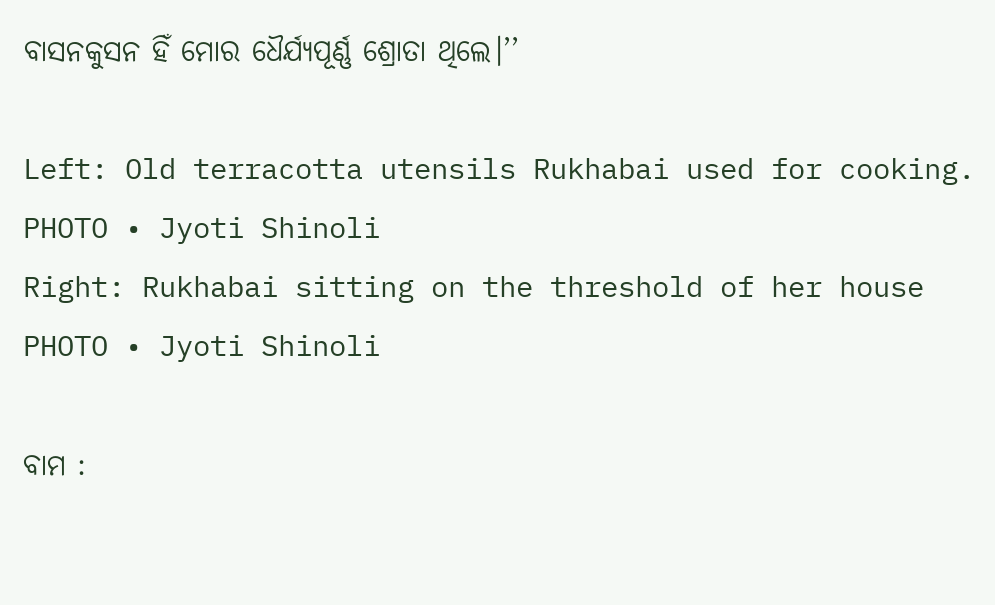ବାସନକୁସନ ହିଁ ମୋର ଧୈର୍ଯ୍ୟପୂର୍ଣ୍ଣ ଶ୍ରୋତା ଥିଲେ।’’

Left: Old terracotta utensils Rukhabai used for cooking.
PHOTO • Jyoti Shinoli
Right: Rukhabai sitting on the threshold of her house
PHOTO • Jyoti Shinoli

ବାମ :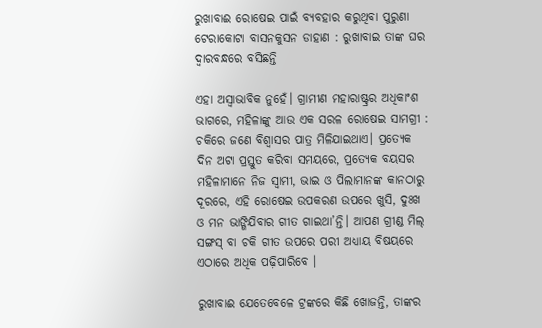ରୁଖାବାଈ ରୋଷେଇ ପାଇଁ ବ୍ୟବହାର କରୁଥିବା ପୁରୁଣା ଟେରାକୋଟା ବାସନକୁସନ ଡାହାଣ : ରୁଖାବାଇ ତାଙ୍କ ଘର ଦ୍ୱାରବନ୍ଧରେ ବସିଛନ୍ତି

ଏହା ଅସ୍ୱାଭାବିକ ନୁହେଁ। ଗ୍ରାମୀଣ ମହାରାଷ୍ଟ୍ରର ଅଧିକାଂଶ ଭାଗରେ, ମହିଳାଙ୍କୁ ଆଉ ଏକ ସରଳ ରୋଷେଇ ସାମଗ୍ରୀ : ଚକିରେ ଜଣେ ବିଶ୍ୱାସର ପାତ୍ର ମିଳିଯାଇଥାଏ। ପ୍ରତ୍ୟେକ ଦିନ ଅଟା ପ୍ରସ୍ତୁତ କରିବା ସମୟରେ, ପ୍ରତ୍ୟେକ ବୟସର ମହିଳାମାନେ ନିଜ ସ୍ୱାମୀ, ଭାଇ ଓ ପିଲାମାନଙ୍କ କାନଠାରୁ ଦୂରରେ, ଏହି ରୋଷେଇ ଉପକରଣ ଉପରେ ଖୁସି, ଦୁଃଖ ଓ ମନ ଭାଙ୍ଗିଯିବାର ଗୀତ ଗାଇଥା’ନ୍ତି। ଆପଣ ଗ୍ରୀଣ୍ଡ ମିଲ୍‌ ସଙ୍ଗସ୍‌ ବା ଚକି ଗୀତ ଉପରେ ପରୀ ଅଧ୍ୟାୟ ବିଷୟରେ ଏଠାରେ ଅଧିକ ପଢ଼ିପାରିବେ ।

ରୁଖାବାଈ ଯେତେବେଳେ ଟ୍ରଙ୍କରେ କିଛି ଖୋଜନ୍ତି, ତାଙ୍କର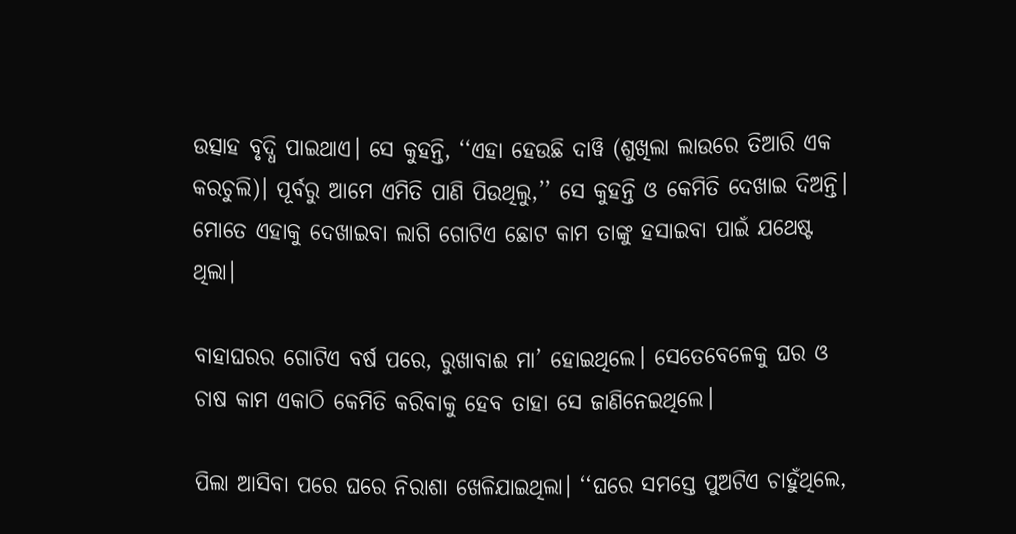ଉତ୍ସାହ ବୃଦ୍ଧି ପାଇଥାଏ। ସେ କୁହନ୍ତି, ‘‘ଏହା ହେଉଛି ଦାୱି (ଶୁଖିଲା ଲାଉରେ ତିଆରି ଏକ କରଚୁଲି)। ପୂର୍ବରୁ ଆମେ ଏମିତି ପାଣି ପିଉଥିଲୁ,’’ ସେ କୁହନ୍ତି ଓ କେମିତି ଦେଖାଇ ଦିଅନ୍ତି। ମୋତେ ଏହାକୁ ଦେଖାଇବା ଲାଗି ଗୋଟିଏ ଛୋଟ କାମ ତାଙ୍କୁ ହସାଇବା ପାଇଁ ଯଥେଷ୍ଟ ଥିଲା।

ବାହାଘରର ଗୋଟିଏ ବର୍ଷ ପରେ, ରୁଖାବାଈ ମା’ ହୋଇଥିଲେ। ସେତେବେଳେକୁ ଘର ଓ ଚାଷ କାମ ଏକାଠି କେମିତି କରିବାକୁ ହେବ ତାହା ସେ ଜାଣିନେଇଥିଲେ।

ପିଲା ଆସିବା ପରେ ଘରେ ନିରାଶା ଖେଳିଯାଇଥିଲା। ‘‘ଘରେ ସମସ୍ତେ ପୁଅଟିଏ ଚାହୁଁଥିଲେ,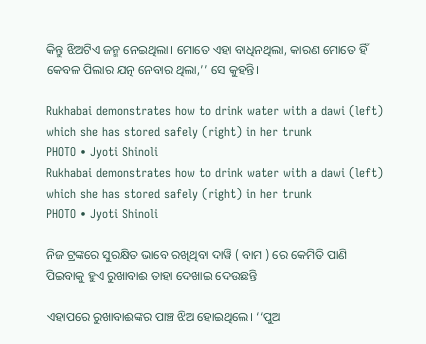କିନ୍ତୁ ଝିଅଟିଏ ଜନ୍ମ ନେଇଥିଲା। ମୋତେ ଏହା ବାଧିନଥିଲା, କାରଣ ମୋତେ ହିଁ କେବଳ ପିଲାର ଯତ୍ନ ନେବାର ଥିଲା,’’ ସେ କୁହନ୍ତି।

Rukhabai demonstrates how to drink water with a dawi (left) which she has stored safely (right) in her trunk
PHOTO • Jyoti Shinoli
Rukhabai demonstrates how to drink water with a dawi (left) which she has stored safely (right) in her trunk
PHOTO • Jyoti Shinoli

ନିଜ ଟ୍ରଙ୍କରେ ସୁରକ୍ଷିତ ଭାବେ ରଖିଥିବା ଦାୱି ( ବାମ ) ରେ କେମିତି ପାଣି ପିଇବାକୁ ହୁଏ ରୁଖାବାଈ ତାହା ଦେଖାଇ ଦେଉଛନ୍ତି

ଏହାପରେ ରୁଖାବାଈଙ୍କର ପାଞ୍ଚ ଝିଅ ହୋଇଥିଲେ। ‘‘ପୁଅ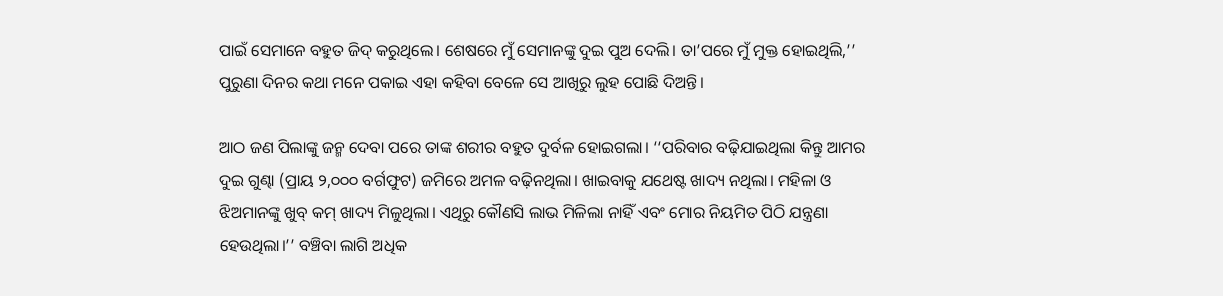ପାଇଁ ସେମାନେ ବହୁତ ଜିଦ୍‌ କରୁଥିଲେ। ଶେଷରେ ମୁଁ ସେମାନଙ୍କୁ ଦୁଇ ପୁଅ ଦେଲି। ତା’ପରେ ମୁଁ ମୁକ୍ତ ହୋଇଥିଲି,’’ ପୁରୁଣା ଦିନର କଥା ମନେ ପକାଇ ଏହା କହିବା ବେଳେ ସେ ଆଖିରୁ ଲୁହ ପୋଛି ଦିଅନ୍ତି।

ଆଠ ଜଣ ପିଲାଙ୍କୁ ଜନ୍ମ ଦେବା ପରେ ତାଙ୍କ ଶରୀର ବହୁତ ଦୁର୍ବଳ ହୋଇଗଲା। ‘‘ପରିବାର ବଢ଼ିଯାଇଥିଲା କିନ୍ତୁ ଆମର ଦୁଇ ଗୁଣ୍ଢା (ପ୍ରାୟ ୨,୦୦୦ ବର୍ଗଫୁଟ) ଜମିରେ ଅମଳ ବଢ଼ିନଥିଲା। ଖାଇବାକୁ ଯଥେଷ୍ଟ ଖାଦ୍ୟ ନଥିଲା। ମହିଳା ଓ ଝିଅମାନଙ୍କୁ ଖୁବ୍‌ କମ୍‌ ଖାଦ୍ୟ ମିଳୁଥିଲା। ଏଥିରୁ କୌଣସି ଲାଭ ମିଳିଲା ନାହିଁ ଏବଂ ମୋର ନିୟମିତ ପିଠି ଯନ୍ତ୍ରଣା ହେଉଥିଲା।’’ ବଞ୍ଚିବା ଲାଗି ଅଧିକ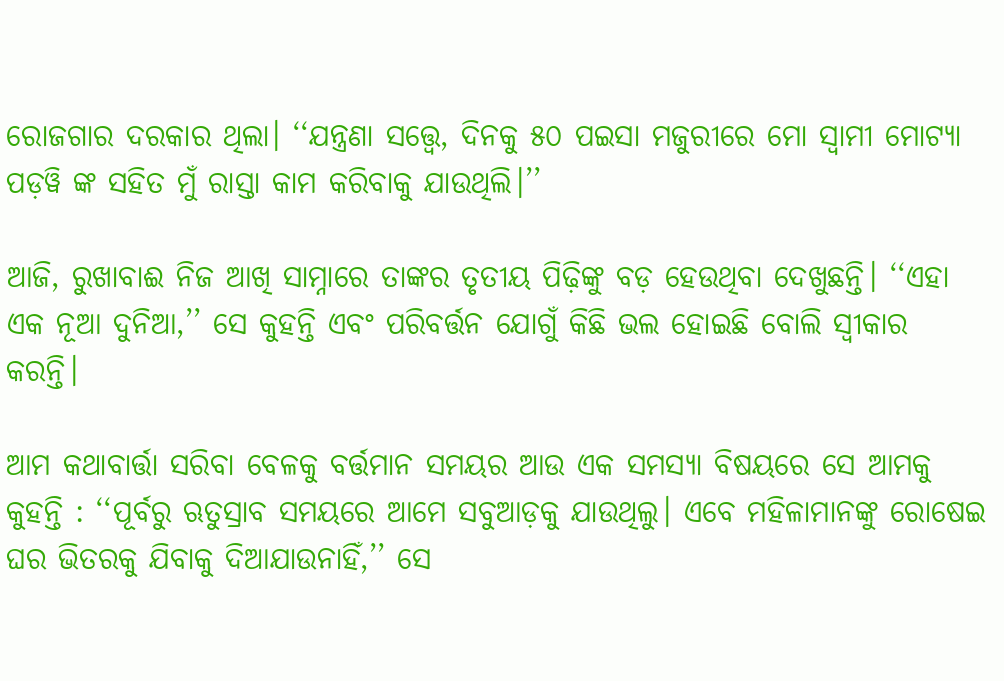ରୋଜଗାର ଦରକାର ଥିଲା। ‘‘ଯନ୍ତ୍ରଣା ସତ୍ତ୍ୱେ, ଦିନକୁ ୫୦ ପଇସା ମଜୁରୀରେ ମୋ ସ୍ୱାମୀ ମୋଟ୍ୟା ପଡ଼ୱି ଙ୍କ ସହିତ ମୁଁ ରାସ୍ତା କାମ କରିବାକୁ ଯାଉଥିଲି।’’

ଆଜି, ରୁଖାବାଈ ନିଜ ଆଖି ସାମ୍ନାରେ ତାଙ୍କର ତୃତୀୟ ପିଢ଼ିଙ୍କୁ ବଡ଼ ହେଉଥିବା ଦେଖୁଛନ୍ତି। ‘‘ଏହା ଏକ ନୂଆ ଦୁନିଆ,’’ ସେ କୁହନ୍ତି ଏବଂ ପରିବର୍ତ୍ତନ ଯୋଗୁଁ କିଛି ଭଲ ହୋଇଛି ବୋଲି ସ୍ୱୀକାର କରନ୍ତି।

ଆମ କଥାବାର୍ତ୍ତା ସରିବା ବେଳକୁ ବର୍ତ୍ତମାନ ସମୟର ଆଉ ଏକ ସମସ୍ୟା ବିଷୟରେ ସେ ଆମକୁ କୁହନ୍ତି : ‘‘ପୂର୍ବରୁ ଋତୁସ୍ରାବ ସମୟରେ ଆମେ ସବୁଆଡ଼କୁ ଯାଉଥିଲୁ। ଏବେ ମହିଳାମାନଙ୍କୁ ରୋଷେଇ ଘର ଭିତରକୁ ଯିବାକୁ ଦିଆଯାଉନାହିଁ,’’ ସେ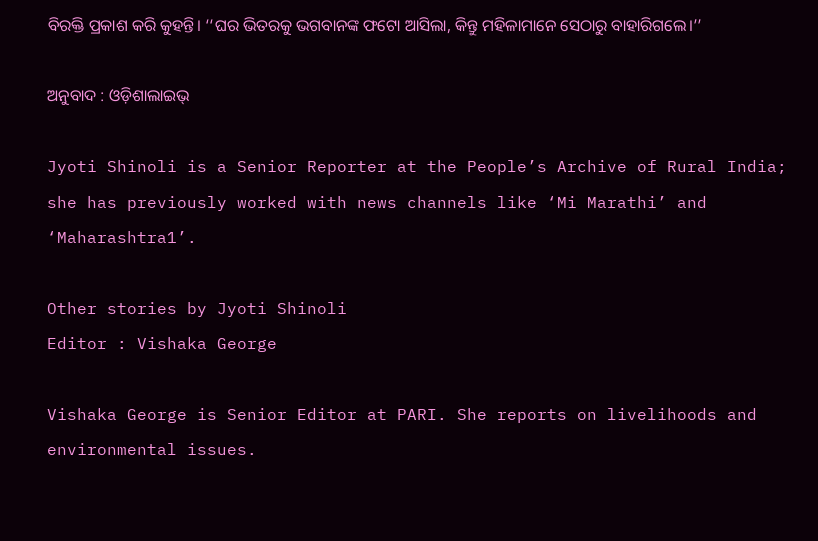ବିରକ୍ତି ପ୍ରକାଶ କରି କୁହନ୍ତି। ‘‘ଘର ଭିତରକୁ ଭଗବାନଙ୍କ ଫଟୋ ଆସିଲା, କିନ୍ତୁ ମହିଳାମାନେ ସେଠାରୁ ବାହାରିଗଲେ।’’

ଅନୁବାଦ : ଓଡ଼ିଶାଲାଇଭ୍‍

Jyoti Shinoli is a Senior Reporter at the People’s Archive of Rural India; she has previously worked with news channels like ‘Mi Marathi’ and ‘Maharashtra1’.

Other stories by Jyoti Shinoli
Editor : Vishaka George

Vishaka George is Senior Editor at PARI. She reports on livelihoods and environmental issues.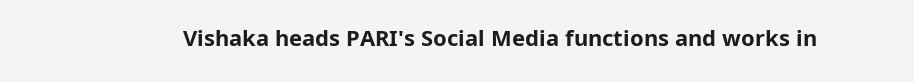Vishaka heads PARI's Social Media functions and works in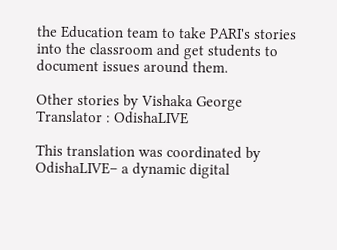the Education team to take PARI's stories into the classroom and get students to document issues around them.

Other stories by Vishaka George
Translator : OdishaLIVE

This translation was coordinated by OdishaLIVE– a dynamic digital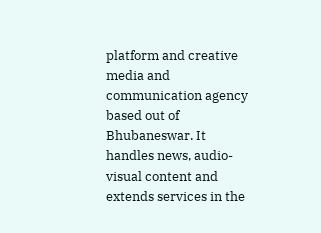platform and creative media and communication agency based out of Bhubaneswar. It handles news, audio-visual content and extends services in the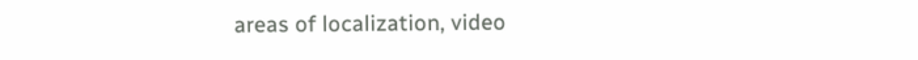areas of localization, video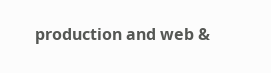production and web &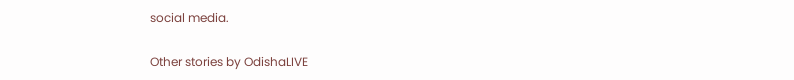social media.

Other stories by OdishaLIVE